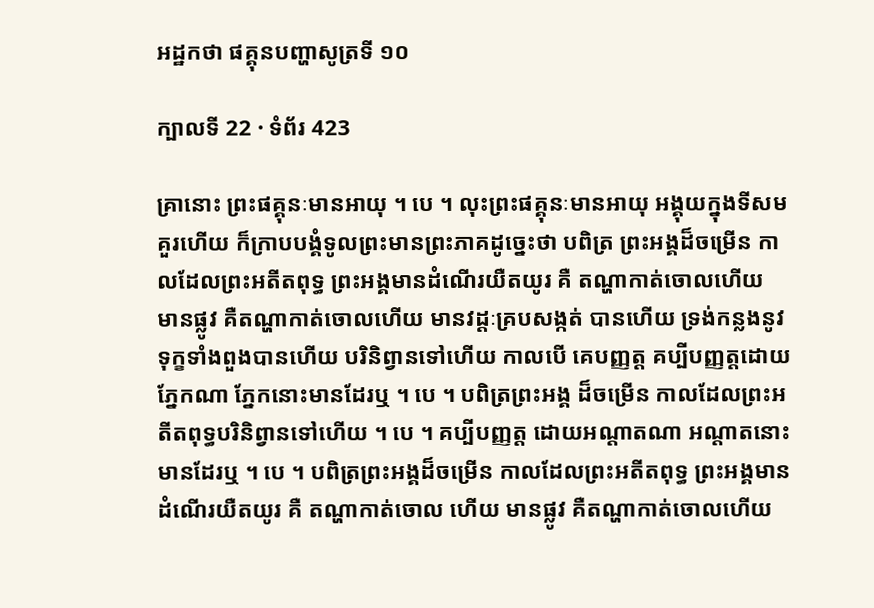អដ្ឋកថា ផគ្គុនបញ្ហាសូត្រទី ១០

ក្បាលទី 22 · ទំព័រ 423

គ្រានោះ ព្រះផគ្គុនៈមានអាយុ ។ បេ ។ លុះព្រះផគ្គុនៈមានអាយុ អង្គុយក្នុងទីសមគួរហើយ ក៏ក្រាបបង្គំទូលព្រះមានព្រះភាគដូច្នេះថា បពិត្រ ព្រះអង្គដ៏ចម្រើន កាលដែលព្រះអតីតពុទ្ធ ព្រះអង្គមានដំណើរយឺតយូរ គឺ តណ្ហាកាត់ចោលហើយ មានផ្លូវ គឺតណ្ហាកាត់ចោលហើយ មានវដ្តៈគ្របសង្កត់ បានហើយ ទ្រង់កន្លងនូវទុក្ខទាំងពួងបានហើយ បរិនិព្វានទៅហើយ កាលបើ គេបញ្ញត្ត គប្បីបញ្ញត្តដោយភ្នែកណា ភ្នែកនោះមានដែរឬ ។ បេ ។ បពិត្រព្រះអង្គ ដ៏ចម្រើន កាលដែលព្រះអតីតពុទ្ធបរិនិព្វានទៅហើយ ។ បេ ។ គប្បីបញ្ញត្ត ដោយអណ្តាតណា អណ្តាតនោះមានដែរឬ ។ បេ ។ បពិត្រព្រះអង្គដ៏ចម្រើន កាលដែលព្រះអតីតពុទ្ធ ព្រះអង្គមានដំណើរយឺតយូរ គឺ តណ្ហាកាត់ចោល ហើយ មានផ្លូវ គឺតណ្ហាកាត់ចោលហើយ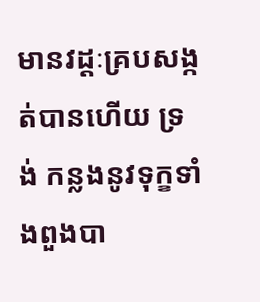មានវដ្តៈគ្របសង្កត់បានហើយ ទ្រង់ កន្លងនូវទុក្ខទាំងពួងបា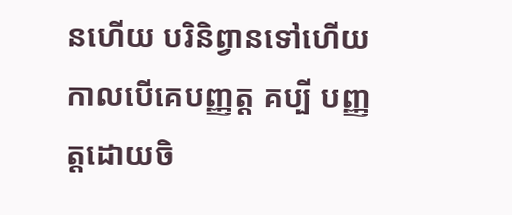នហើយ បរិនិព្វានទៅហើយ កាលបើគេបញ្ញត្ត គប្បី បញ្ញត្តដោយចិ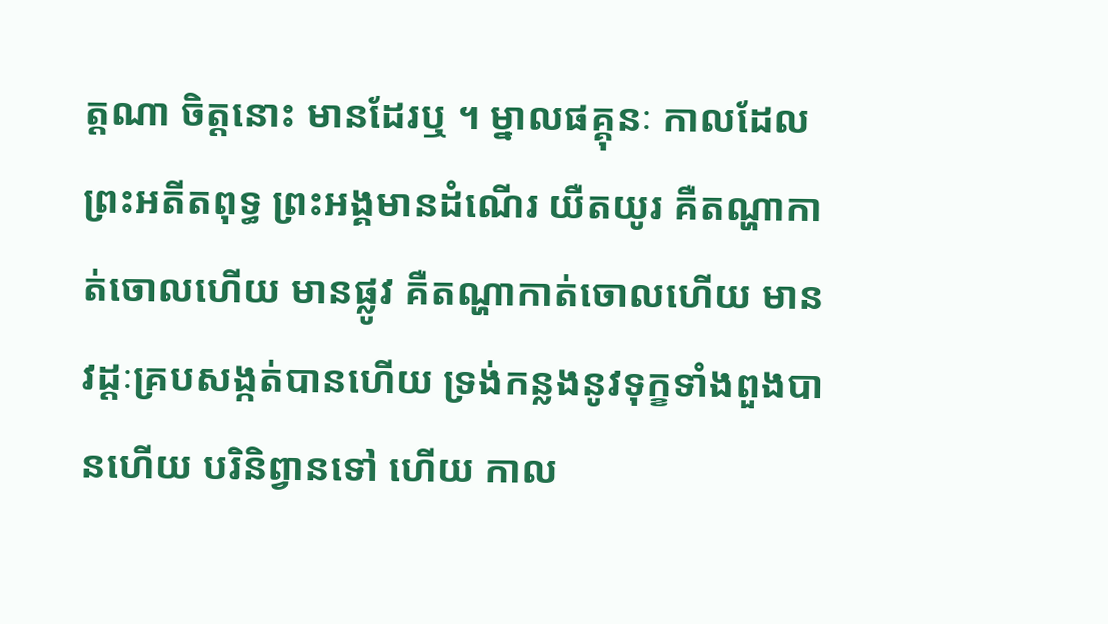ត្តណា ចិត្តនោះ មានដែរឬ ។ ម្នាលផគ្គុនៈ កាលដែលព្រះអតីតពុទ្ធ ព្រះអង្គមានដំណើរ យឺតយូរ គឺតណ្ហាកាត់ចោលហើយ មានផ្លូវ គឺតណ្ហាកាត់ចោលហើយ មាន វដ្តៈគ្របសង្កត់បានហើយ ទ្រង់កន្លងនូវទុក្ខទាំងពួងបានហើយ បរិនិព្វានទៅ ហើយ កាល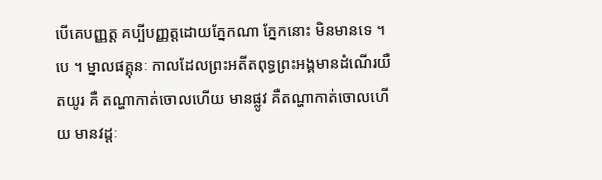បើគេបញ្ញត្ត គប្បីបញ្ញត្តដោយភ្នែកណា ភ្នែកនោះ មិនមានទេ ។ បេ ។ ម្នាលផគ្គុនៈ កាលដែលព្រះអតីតពុទ្ធព្រះអង្គមានដំណើរយឺតយូរ គឺ តណ្ហាកាត់ចោលហើយ មានផ្លូវ គឺតណ្ហាកាត់ចោលហើយ មានវដ្តៈ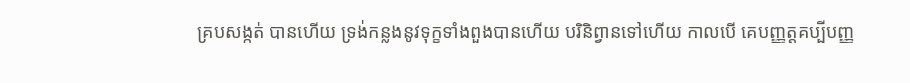គ្របសង្កត់ បានហើយ ទ្រង់កន្លងនូវទុក្ខទាំងពួងបានហើយ បរិនិព្វានទៅហើយ កាលបើ គេបញ្ញត្តគប្បីបញ្ញ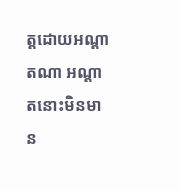ត្តដោយអណ្តាតណា អណ្តាតនោះមិនមាន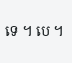ទេ ។ បេ ។